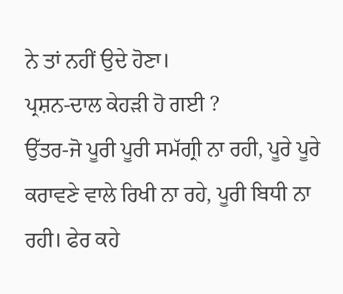ਨੇ ਤਾਂ ਨਹੀਂ ਉਦੇ ਹੋਣਾ।
ਪ੍ਰਸ਼ਨ-ਦਾਲ ਕੇਹੜੀ ਹੋ ਗਈ ?
ਉੱਤਰ-ਜੋ ਪੂਰੀ ਪੂਰੀ ਸਮੱਗ੍ਰੀ ਨਾ ਰਹੀ, ਪੂਰੇ ਪੂਰੇ ਕਰਾਵਣੇ ਵਾਲੇ ਰਿਖੀ ਨਾ ਰਹੇ, ਪੂਰੀ ਬਿਧੀ ਨਾ ਰਹੀ। ਫੇਰ ਕਹੇ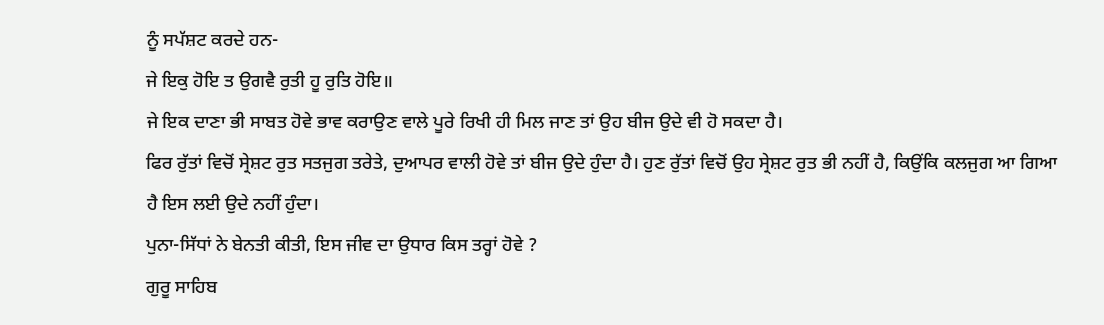ਨੂੰ ਸਪੱਸ਼ਟ ਕਰਦੇ ਹਨ-
ਜੇ ਇਕੁ ਹੋਇ ਤ ਉਗਵੈ ਰੁਤੀ ਹੂ ਰੁਤਿ ਹੋਇ॥
ਜੇ ਇਕ ਦਾਣਾ ਭੀ ਸਾਬਤ ਹੋਵੇ ਭਾਵ ਕਰਾਉਣ ਵਾਲੇ ਪੂਰੇ ਰਿਖੀ ਹੀ ਮਿਲ ਜਾਣ ਤਾਂ ਉਹ ਬੀਜ ਉਦੇ ਵੀ ਹੋ ਸਕਦਾ ਹੈ।
ਫਿਰ ਰੁੱਤਾਂ ਵਿਚੋਂ ਸ੍ਰੇਸ਼ਟ ਰੁਤ ਸਤਜੁਗ ਤਰੇਤੇ, ਦੁਆਪਰ ਵਾਲੀ ਹੋਵੇ ਤਾਂ ਬੀਜ ਉਦੇ ਹੁੰਦਾ ਹੈ। ਹੁਣ ਰੁੱਤਾਂ ਵਿਚੋਂ ਉਹ ਸ੍ਰੇਸ਼ਟ ਰੁਤ ਭੀ ਨਹੀਂ ਹੈ, ਕਿਉਂਕਿ ਕਲਜੁਗ ਆ ਗਿਆ ਹੈ ਇਸ ਲਈ ਉਦੇ ਨਹੀਂ ਹੁੰਦਾ।
ਪੁਨਾ-ਸਿੱਧਾਂ ਨੇ ਬੇਨਤੀ ਕੀਤੀ, ਇਸ ਜੀਵ ਦਾ ਉਧਾਰ ਕਿਸ ਤਰ੍ਹਾਂ ਹੋਵੇ ?
ਗੁਰੂ ਸਾਹਿਬ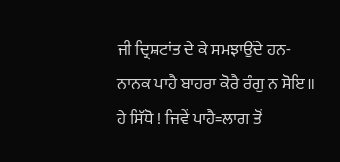ਜੀ ਦ੍ਰਿਸ਼ਟਾਂਤ ਦੇ ਕੇ ਸਮਝਾਉਂਦੇ ਹਨ-
ਨਾਨਕ ਪਾਹੈ ਬਾਹਰਾ ਕੋਰੈ ਰੰਗੁ ਨ ਸੋਇ॥
ਹੇ ਸਿੱਧੋ ! ਜਿਵੇਂ ਪਾਹੈ=ਲਾਗ ਤੋਂ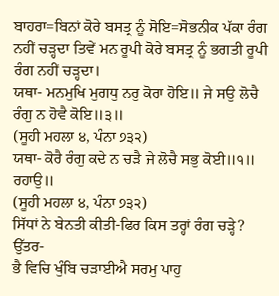ਬਾਹਰਾ=ਬਿਨਾਂ ਕੋਰੇ ਬਸਤ੍ਰ ਨੂੰ ਸੋਇ=ਸੋਭਨੀਕ ਪੱਕਾ ਰੰਗ ਨਹੀਂ ਚੜ੍ਹਦਾ ਤਿਵੇਂ ਮਨ ਰੂਪੀ ਕੋਰੇ ਬਸਤ੍ਰ ਨੂੰ ਭਗਤੀ ਰੂਪੀ ਰੰਗ ਨਹੀਂ ਚੜ੍ਹਦਾ।
ਯਥਾ- ਮਨਮੁਖਿ ਮੁਗਧੁ ਨਰੁ ਕੋਰਾ ਹੋਇ॥ ਜੇ ਸਉ ਲੋਚੈ ਰੰਗੁ ਨ ਹੋਵੈ ਕੋਇ॥੩॥
(ਸੂਹੀ ਮਹਲਾ ੪, ਪੰਨਾ ੭੩੨)
ਯਥਾ- ਕੋਰੈ ਰੰਗੁ ਕਦੇ ਨ ਚੜੈ ਜੇ ਲੋਚੈ ਸਭੁ ਕੋਈ॥੧॥ ਰਹਾਉ॥
(ਸੂਹੀ ਮਹਲਾ ੪, ਪੰਨਾ ੭੩੨)
ਸਿੱਧਾਂ ਨੇ ਬੇਨਤੀ ਕੀਤੀ-ਫਿਰ ਕਿਸ ਤਰ੍ਹਾਂ ਰੰਗ ਚੜ੍ਹੇ? ਉੱਤਰ-
ਭੈ ਵਿਚਿ ਖੁੰਬਿ ਚੜਾਈਐ ਸਰਮੁ ਪਾਹੁ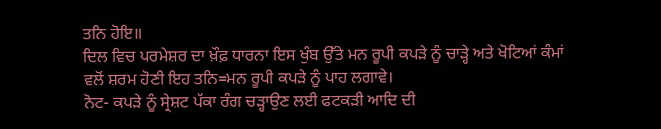ਤਨਿ ਹੋਇ॥
ਦਿਲ ਵਿਚ ਪਰਮੇਸ਼ਰ ਦਾ ਖ਼ੌਫ਼ ਧਾਰਨਾ ਇਸ ਖੁੰਬ ਉੱਤੇ ਮਨ ਰੂਪੀ ਕਪੜੇ ਨੂੰ ਚਾੜ੍ਹੇ ਅਤੇ ਖੋਟਿਆਂ ਕੰਮਾਂ ਵਲੋਂ ਸ਼ਰਮ ਹੋਣੀ ਇਹ ਤਨਿ=ਮਨ ਰੂਪੀ ਕਪੜੇ ਨੂੰ ਪਾਹ ਲਗਾਵੇ।
ਨੋਟ- ਕਪੜੇ ਨੂੰ ਸ੍ਰੇਸ਼ਟ ਪੱਕਾ ਰੰਗ ਚੜ੍ਹਾਉਣ ਲਈ ਫਟਕੜੀ ਆਦਿ ਦੀ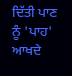ਦਿੱਤੀ ਪਾਣ ਨੂੰ 'ਪਾਹ' ਆਖਦੇ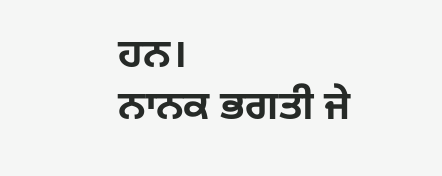ਹਨ।
ਨਾਨਕ ਭਗਤੀ ਜੇ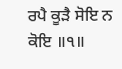ਰਪੈ ਕੂੜੈ ਸੋਇ ਨ ਕੋਇ ॥੧॥